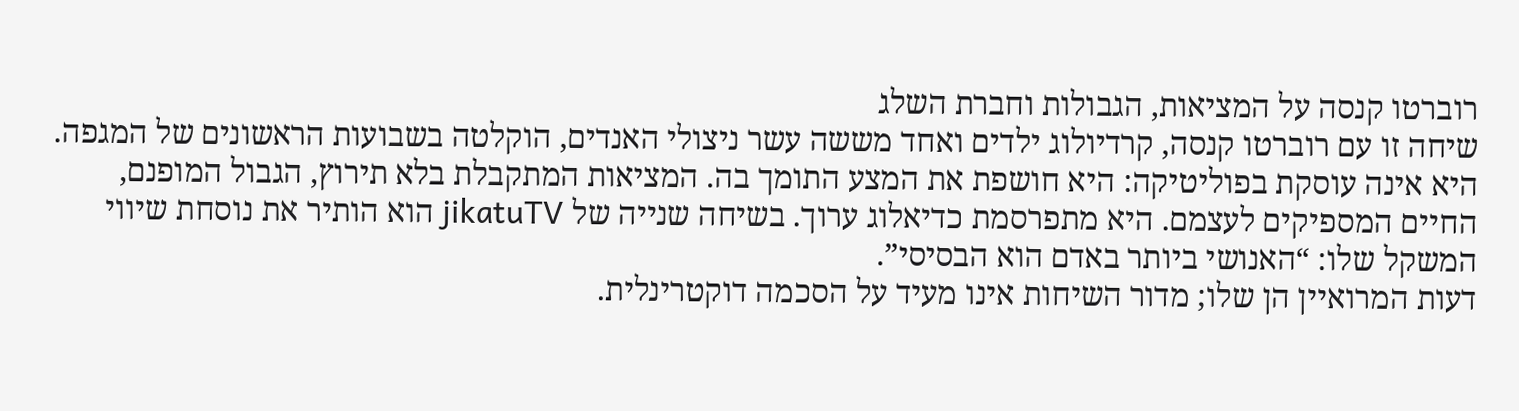רוברטו קנסה על המציאות, הגבולות וחברת השלג
שיחה זו עם רוברטו קנסה, קרדיולוג ילדים ואחד מששה עשר ניצולי האנדים, הוקלטה בשבועות הראשונים של המגפה. היא אינה עוסקת בפוליטיקה: היא חושפת את המצע התומך בה. המציאות המתקבלת בלא תירוץ, הגבול המופנם, החיים המספיקים לעצמם. היא מתפרסמת כדיאלוג ערוך. בשיחה שנייה של jikatuTV הוא הותיר את נוסחת שיווי המשקל שלו: “האנושי ביותר באדם הוא הבסיסי”.
דעות המרואיין הן שלו; מדור השיחות אינו מעיד על הסכמה דוקטרינלית.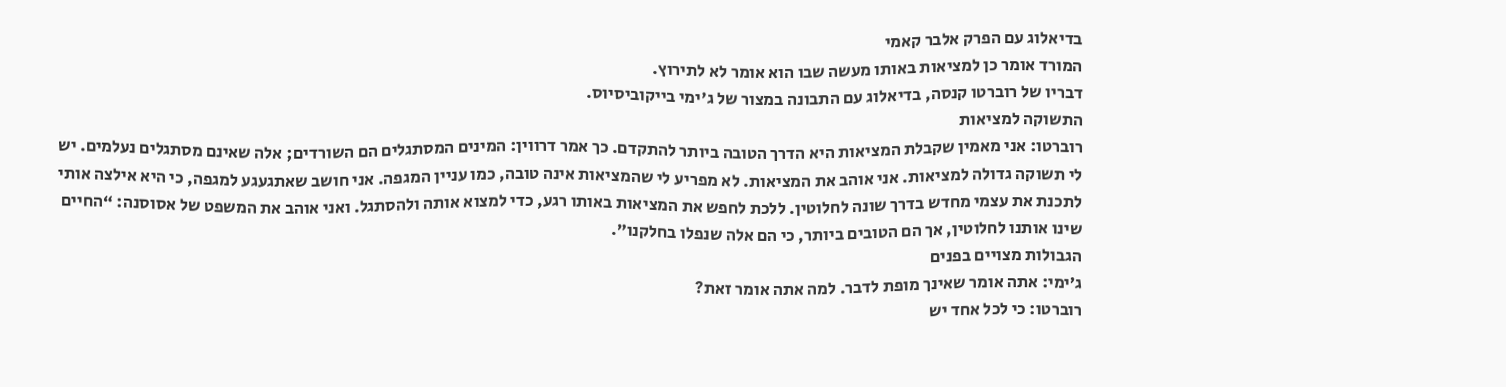בדיאלוג עם הפרק אלבר קאמי
המורד אומר כן למציאות באותו מעשה שבו הוא אומר לא לתירוץ.
דבריו של רוברטו קנסה, בדיאלוג עם התבונה במצור של ג'ימי בייקוביסיוס.
התשוקה למציאות
רוברטו: אני מאמין שקבלת המציאות היא הדרך הטובה ביותר להתקדם. כך אמר דרווין: המינים המסתגלים הם השורדים; אלה שאינם מסתגלים נעלמים. יש לי תשוקה גדולה למציאות. אני אוהב את המציאות. לא מפריע לי שהמציאות אינה טובה, כמו עניין המגפה. אני חושב שאתגעגע למגפה, כי היא אילצה אותי לתכנת את עצמי מחדש בדרך שונה לחלוטין. ללכת לחפש את המציאות באותו רגע, כדי למצוא אותה ולהסתגל. ואני אוהב את המשפט של אסוסנה: “החיים שינו אותנו לחלוטין, אך הם הטובים ביותר, כי הם אלה שנפלו בחלקנו”.
הגבולות מצויים בפנים
ג’ימי: אתה אומר שאינך מופת לדבר. למה אתה אומר זאת?
רוברטו: כי לכל אחד יש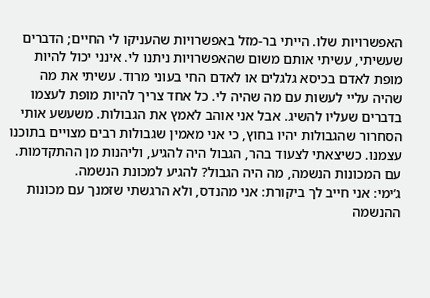האפשרויות שלו. הייתי בר-מזל באפשרויות שהעניקו לי החיים; הדברים שעשיתי, עשיתי אותם משום שהאפשרויות ניתנו לי. אינני יכול להיות מופת לאדם בכיסא גלגלים או לאדם החי בעוני מרוד. עשיתי את מה שהיה עליי לעשות עם מה שהיה לי. כל אחד צריך להיות מופת לעצמו בדברים שעליו להשיג. אבל אני אוהב לאמץ את הגבולות. משעשע אותי הסחרור שהגבולות יהיו בחוץ, כי אני מאמין שגבולות רבים מצויים בתוכנו עצמנו. כשיצאתי לצעוד בהר, הגבול היה להגיע, וליהנות מן ההתקדמות. עם המכונות הנשמה, מה היה הגבול? להגיע למכונת הנשמה.
ג’ימי: אני חייב לך ביקורת: אני מהנדס, ולא הרגשתי שזמנך עם מכונות ההנשמה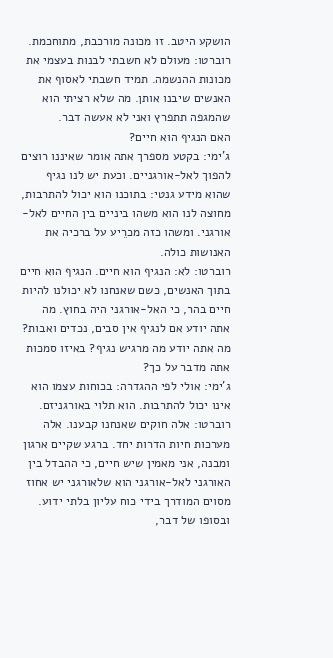הושקע היטב. זו מכונה מורכבת, מתוחכמת.
רוברטו: מעולם לא חשבתי לבנות בעצמי את מכונות ההנשמה. תמיד חשבתי לאסוף את האנשים שיבנו אותן. מה שלא רציתי הוא שהמגפה תתפרץ ואני לא אעשה דבר.
האם הנגיף הוא חיים?
ג’ימי: בקטע מספרך אתה אומר שאיננו רוצים להפוך לאל-אורגניים. וכעת יש לנו נגיף שהוא מידע גנטי: בתוכנו הוא יכול להתרבות, מחוצה לנו הוא משהו ביניים בין החיים לאל-אורגני. ומשהו כזה מכרֵיע על ברכיה את האנושות כולה.
רוברטו: לא: הנגיף הוא חיים. הנגיף הוא חיים בתוך האנשים, כשם שאנחנו לא יכולנו להיות חיים בהר, כי האל-אורגני היה בחוץ. מה אתה יודע אם לנגיף אין סבים, נכדים ואבות? מה אתה יודע מה מרגיש נגיף? באיזו סמכות אתה מדבר על כך?
ג’ימי: אולי לפי ההגדרה: בכוחות עצמו הוא אינו יכול להתרבות. הוא תלוי באורגניזם.
רוברטו: אלה חוקים שאנחנו קבענו. אלה מערכות חיות הדרות יחד. ברגע שקיים ארגון ומבנה, אני מאמין שיש חיים, כי ההבדל בין האורגני לאל-אורגני הוא שלאורגני יש אחוז מסוים המודרך בידי כוח עליון בלתי ידוע. ובסופו של דבר,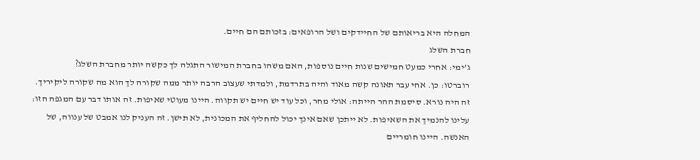המחלה היא בריאותם של החיידקים ושל הרופאים: בזכותם הם חיים.
חברת השלג
ג’ימי: אחרי כמעט חמישים שנות חיים נוספות, האם משהו בחברת המישור התגלה לך כקשה יותר מחברת השלג?
רוברטו: כן. אחי עבר תאונה קשה מאוד והיה בתרדמת, ולמדתי שעצוב הרבה יותר ממה שקורה לך הוא מה שקורה ליקיריך. זה היה נורא. סיסמת ההר הייתה: אולי מחר, וכל עוד יש חיים יש תקווה. היינו מעוטי שאיפות. זה אותו דבר עם המגפה הזו: עלינו להנמיך את השאיפות. לא ייתכן שאם אינך יכול להחליף את המכונית, לא תישן. זה העניק לנו אמבט של ענווה, של האנשה. היינו חומריים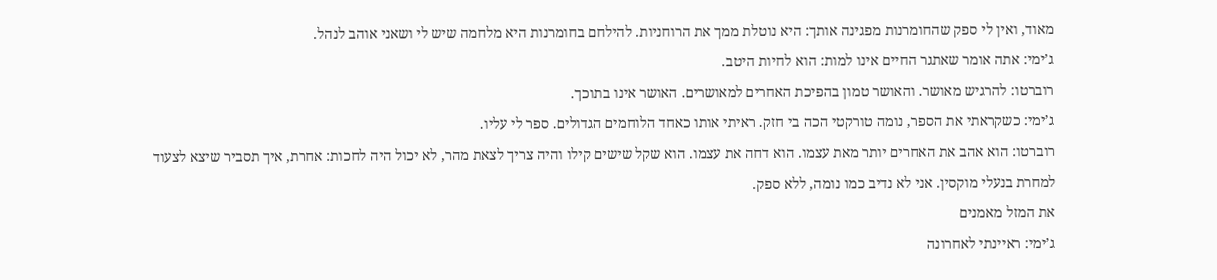מאוד, ואין לי ספק שהחומרנות מפגינה אותך: היא נוטלת ממך את הרוחניות. להילחם בחומרנות היא מלחמה שיש לי ושאני אוהב לנהל.
ג’ימי: אתה אומר שאתגר החיים אינו למות: הוא לחיות היטב.
רוברטו: להרגיש מאושר. והאושר טמון בהפיכת האחרים למאושרים. האושר אינו בתוכך.
ג’ימי: כשקראתי את הספר, נומה טורקטי הכה בי חזק. ראיתי אותו כאחד הלוחמים הגדולים. ספר לי עליו.
רוברטו: הוא אהב את האחרים יותר מאת עצמו. הוא דחה את עצמו. הוא שקל שישים קילו והיה צריך לצאת מהר, לא יכול היה לחכות: אחרת, איך תסביר שיצא לצעוד למחרת בנעלי מוקסין. אני לא נדיב כמו נומה, ללא ספק.
את המזל מאמנים
ג’ימי: ראיינתי לאחרונה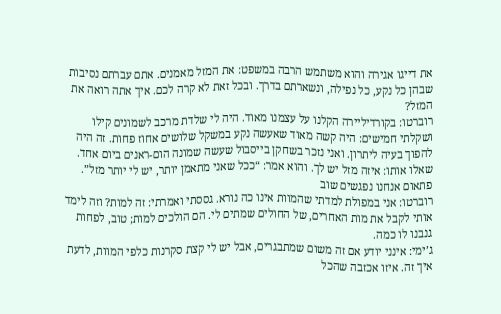את דייגו אגירה והוא משתמש הרבה במשפט: את המזל מאמנים. אתם עברתם נסיבות שבהן כל נקע, כל נפילה, ונשארתם בדרך. ובכל זאת לא קרה לכם. איך אתה רואה את המזל?
רוברטו: בקורדיליירה הקלנו על עצמנו מאוד. היה לי שלדת מרכב לשמונים קילו ושקלתי חמישים: היה קשה מאוד שאעשה נקע במשקל שלושים אחוז פחות. זה היה להפוך בעיה ליתרון. ואני נזכר בשחקן בייסבול שעשה שמונה הום-ראנים ביום אחד. שאלו אותו: איזה מזל יש לך. והוא אמר: “ככל שאני מתאמן יותר, יש לי יותר מזל”.
פתאום אנחנו נפגשים שוב
רוברטו: אני במפולת למדתי שהמוות אינו כה נורא. גססתי ואמרתי: זה למות? וזה לימד אותי לקבל את מות האחרים, של החולים שמתים לי. הם הולכים למות; טוב, לפחות גנבנו לו כמה.
ג’ימי: אינני יודע אם זה משום שמתבגרים, אבל יש לי קצת סקרנות כלפי המוות, לדעת איך זה. איזו אכזבה שהכל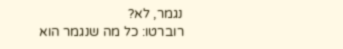נגמר, לא?
רוברטו: כל מה שנגמר הוא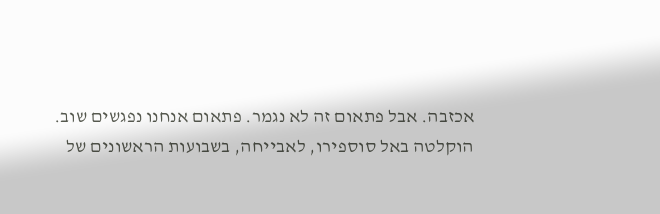אכזבה. אבל פתאום זה לא נגמר. פתאום אנחנו נפגשים שוב.
הוקלטה באל סוספירו, לאבייחה, בשבועות הראשונים של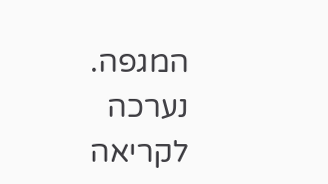המגפה. נערכה לקריאה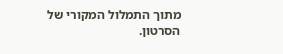מתוך התמלול המקורי של הסרטון.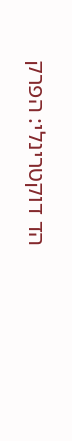הד דוקטרינלי: הפרק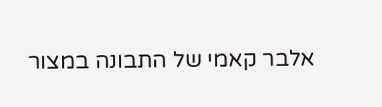אלבר קאמי של התבונה במצור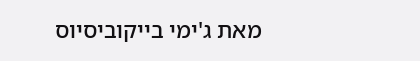מאת ג'ימי בייקוביסיוס